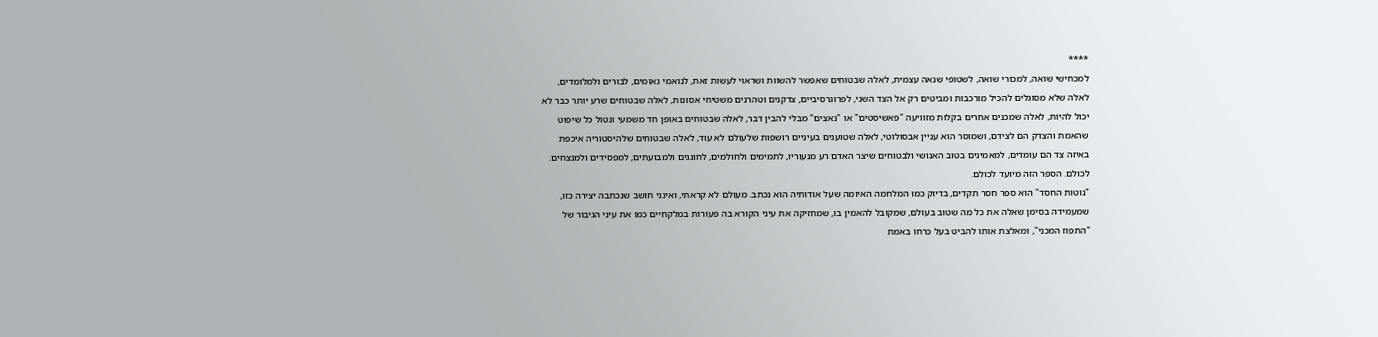****
למכחישי שואה, למכורי שואה, לשטופי שנאה עצמית, לאלה שבטוחים שאפשר להשוות ושראוי לעשות זאת, לנואמי נאומים, לבורים ולמלומדים, לאלה שלא מסוגלים להכיל מורכבות ומביטים רק אל הצד השני, לפרוגרסיביים, צדקנים וטהרנים משטיחי אסונות, לאלה שבטוחים שרע יותר כבר לא יכול להיות, לאלה שמכנים אחרים בקלות מזוויעה "פאשיסטים" או "נאצים" מבלי להבין דבר, לאלה שבטוחים באופן חד משמעי ונטול כל שיפוט שהאמת והצדק הם לצידם, ושמוסר הוא עניין אבסולוטי, לאלה שטוענים בעיניים רושפות שלעולם לא עוד, לאלה שבטוחים שלהיסטוריה איכפת באיזה צד הם עומדים, למאמינים בטוב האנושי ולבטוחים שיצר האדם רע מנעוריו, לתמימים ולחולמים, לחוגגים ולמבועתים, למפסידים ולמנצחים. לכולם. הספר הזה מיועד לכולם.
"נוטות החסד" הוא ספר חסר תקדים, בדיוק כמו המלחמה האיומה שעל אודותיה הוא נכתב. מעולם לא קראתי, ואינני חושב שנכתבה יצירה כזו, שמעמידה בסימן שאלה את כל מה שטוב בעולם, שמקובל להאמין בו, שמחזיקה את עיני הקורא בה פעורות במלקחיים כמו את עיני הגיבור של "התפוז המכני", ומאלצת אותו להביט בעל כרחו באמת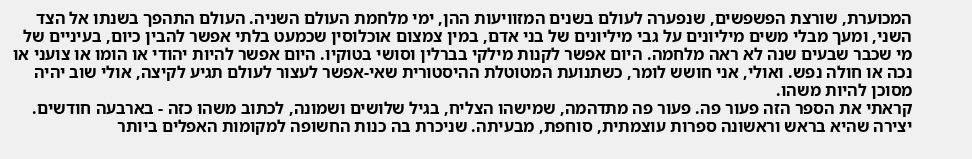המכוערת, שורצת הפשפשים, שנפערה לעולם בשנים המזוויעות ההן, ימי מלחמת העולם השניה. העולם התהפך בשנתו אל הצד השני, ומעך מבלי משים מיליונים על גבי מיליונים של בני אדם, במין צמצום אוכלוסין שכמעט בלתי אפשר להבין כיום, בעיניים של מי שכבר שבעים שנה לא ראה מלחמה. היום אפשר לקנות מילקי בברלין וסושי בטוקיו. היום אפשר להיות יהודי או הומו או צועני או נכה או חולה נפש. ואולי, אני חושש לומר, כשתנועת המטוטלת ההיסטורית שאי-אפשר לעצור לעולם תגיע לקיצה, אולי שוב יהיה מסוכן להיות משהו.
קראתי את הספר הזה פעור פה. פעור פה מתדהמה, שמישהו הצליח, בגיל שלושים ושמונה, לכתוב משהו כזה - בארבעה חודשים. יצירה שהיא בראש וראשונה ספרות עוצמתית, סוחפת, מבעיתה. שניכרת בה כנות החשופה למקומות האפלים ביותר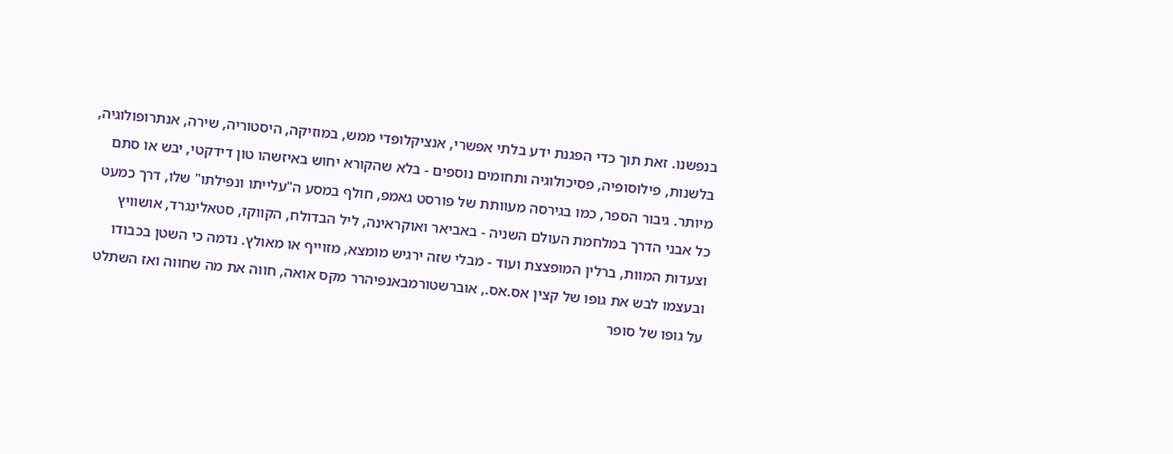בנפשנו. זאת תוך כדי הפגנת ידע בלתי אפשרי, אנציקלופדי ממש, במוזיקה, היסטוריה, שירה, אנתרופולוגיה, בלשנות, פילוסופיה, פסיכולוגיה ותחומים נוספים - בלא שהקורא יחוש באיזשהו טון דידקטי, יבש או סתם מיותר. גיבור הספר, כמו בגירסה מעוותת של פורסט גאמפ, חולף במסע ה"עלייתו ונפילתו" שלו, דרך כמעט כל אבני הדרך במלחמת העולם השניה - באביאר ואוקראינה, ליל הבדולח, הקווקז, סטאלינגרד, אושוויץ וצעדות המוות, ברלין המופצצת ועוד - מבלי שזה ירגיש מומצא, מזוייף או מאולץ. נדמה כי השטן בכבודו ובעצמו לבש את גופו של קצין אס.אס., אוברשטורמבאנפיהרר מקס אואה, חווה את מה שחווה ואז השתלט על גופו של סופר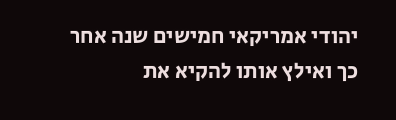יהודי אמריקאי חמישים שנה אחר כך ואילץ אותו להקיא את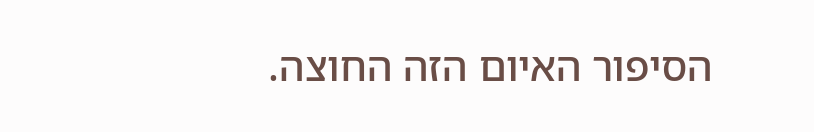הסיפור האיום הזה החוצה.